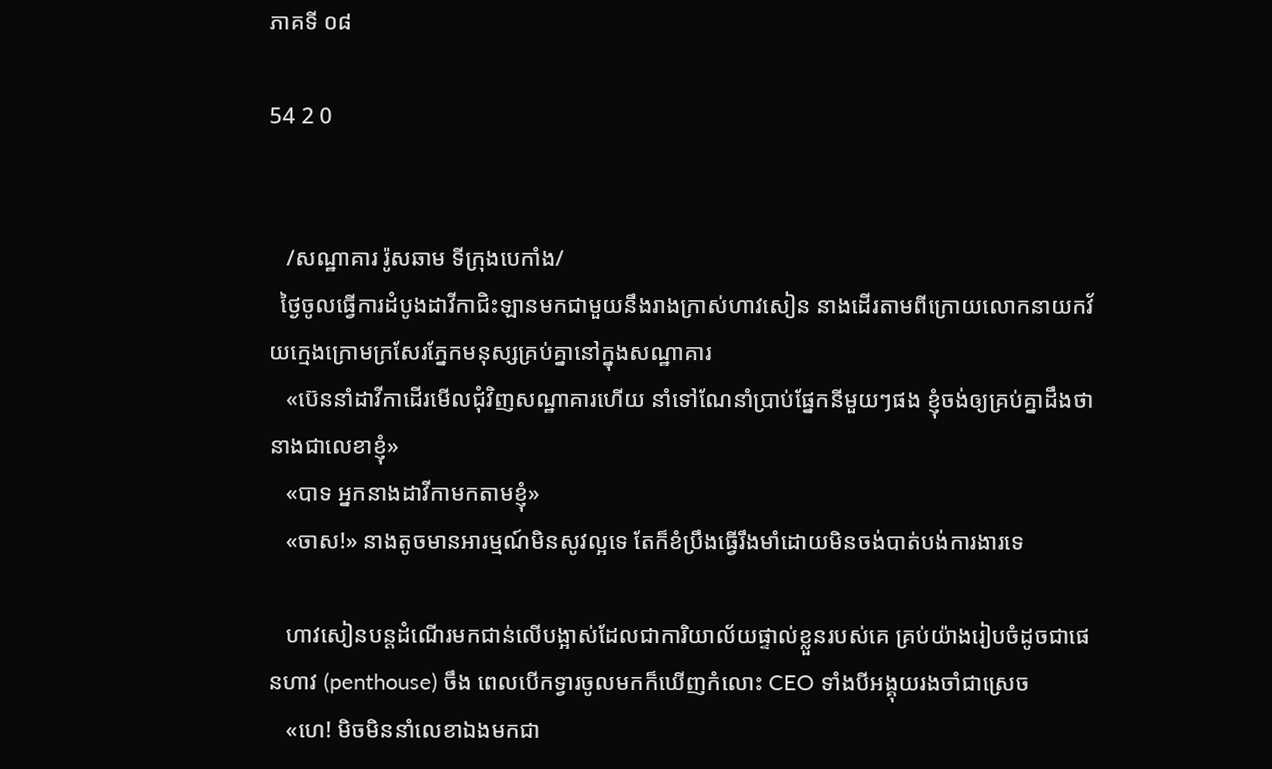ភាគទី ០៨

54 2 0


   /សណ្ឋាគារ រ៉ូសឆាម ទីក្រុងបេកាំង/
  ថ្ងៃចូលធ្វើការដំបូងដាវីកាជិះឡានមកជាមួយនឹងរាងក្រាស់ហាវសៀន នាងដើរតាមពីក្រោយលោកនាយកវ័យក្មេងក្រោមក្រសែរភ្នែកមនុស្សគ្រប់គ្នានៅក្នុងសណ្ឋាគារ
   «ប៊េននាំដាវីកាដើរមើលជុំវិញសណ្ឋាគារហើយ នាំទៅណែនាំប្រាប់ផ្នែកនីមួយៗផង ខ្ញុំចង់ឲ្យគ្រប់គ្នាដឹងថានាងជាលេខាខ្ញុំ»
   «បាទ អ្នកនាងដាវីកាមកតាមខ្ញុំ»
   «ចាស!» នាងតូចមានអារម្មណ៍មិនសូវល្អទេ តែក៏ខំប្រឹងធ្វើរឹងមាំដោយមិនចង់បាត់បង់ការងារទេ

   ហាវសៀនបន្ដដំណើរមកជាន់លើបង្អាស់ដែលជាការិយាល័យផ្ទាល់ខ្លួនរបស់គេ គ្រប់យ៉ាងរៀបចំដូចជាផេនហាវ (penthouse) ចឹង ពេលបើកទ្វារចូលមកក៏ឃើញកំលោះ CEO ទាំងបីអង្គុយរងចាំជាស្រេច
   «ហេ! មិចមិននាំលេខាឯងមកជា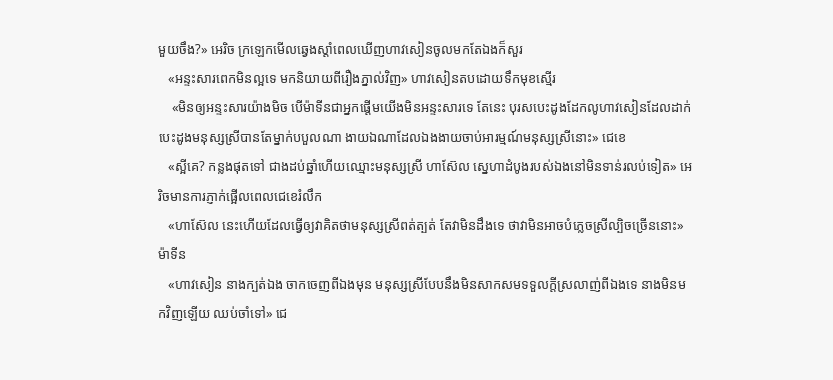មួយចឹង?» អេរិច ក្រឡេកមើលឆ្វេងស្ដាំពេលឃើញហាវសៀនចូលមកតែឯងក៏សួរ
   «អន្ទះសារពេកមិនល្អទេ មកនិយាយពីរឿងភ្នាល់វិញ» ហាវសៀនតបដោយទឹកមុខស្មើរ
    «មិនឲ្យអន្ទះសារយ៉ាងមិច បើម៉ាទីនជាអ្នកផ្ដើមយើងមិនអន្ទះសារទេ តែនេះ បុរសបេះដូងដែកលូហាវសៀនដែលដាក់បេះដូងមនុស្សស្រីបានតែម្នាក់បបួលណា ងាយឯណាដែលឯងងាយចាប់អារម្មណ៍មនុស្សស្រីនោះ» ជេខេ
   «ស្អីគេ? កន្លងផុតទៅ ជាងដប់ឆ្នាំហើយឈ្មោះមនុស្សស្រី ហាស៊ែល ស្នេហាដំបូងរបស់ឯងនៅមិនទាន់រលប់ទៀត» អេរិចមានការភ្ញាក់ផ្អើលពេលជេខេរំលឹក
   «ហាស៊ែល នេះហើយដែលធ្វើឲ្យវាគិតថាមនុស្សស្រីពត់ត្បត់ តែវាមិនដឹងទេ ថាវាមិនអាចបំភ្លេចស្រីល្បិចច្រើននោះ» ម៉ាទីន
   «ហាវសៀន នាងក្បត់ឯង ចាកចេញពីឯងមុន មនុស្សស្រីបែបនឹងមិនសាកសមទទួលក្ដីស្រលាញ់ពីឯងទេ នាងមិនមកវិញឡើយ ឈប់ចាំទៅ» ជេ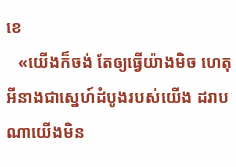ខេ
   «យើងក៏ចង់ តែឲ្យធ្វើយ៉ាងមិច ហេតុអីនាងជាស្នេហ៍ដំបូងរបស់យើង ដរាបណាយើងមិន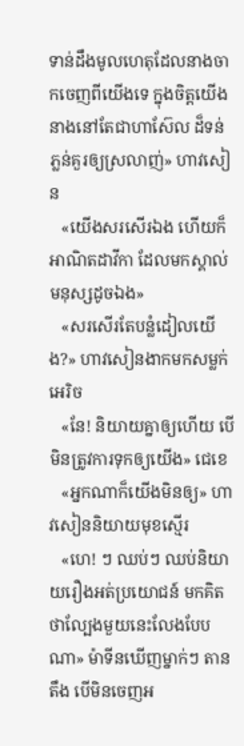ទាន់ដឹងមូលហេតុដែលនាងចាកចេញពីយើងទេ ក្នុងចិត្តយើងនាងនៅតែជាហាស៊ែល ដ៏ទន់ភ្លន់គួរឲ្យស្រលាញ់» ហាវសៀន
   «យើងសរសើរឯង ហើយក៏អាណិតដាវីកា ដែលមកស្គាល់មនុស្សដូចឯង»
   «សរសើរតែបន្លំដៀលយើង?» ហាវសៀនងាកមកសម្លក់អេរិច
   «នែ! និយាយគ្នាឲ្យហើយ បើមិនត្រូវការទុកឲ្យយើង» ជេខេ
   «អ្នកណាក៏យើងមិនឲ្យ» ហាវសៀននិយាយមុខស្មើរ
   «ហេ! ៗ ឈប់ៗ ឈប់និយាយរឿងអត់ប្រយោជន៍ មកគិតថាល្បែងមួយនេះលែងបែបណា» ម៉ាទីនឃើញម្នាក់ៗ តានតឹង បើមិនចេញអ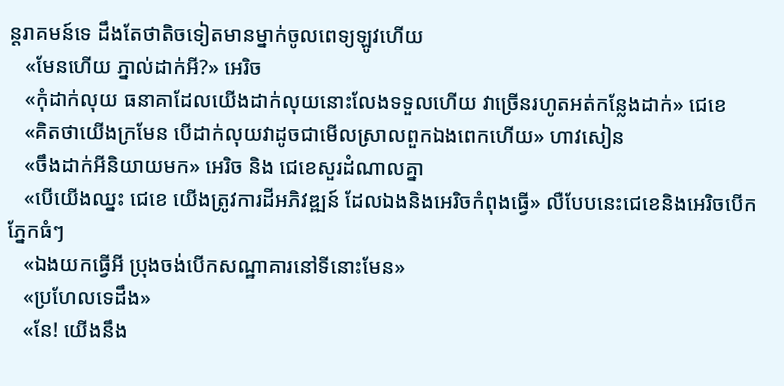ន្ដរាគមន៍ទេ ដឹងតែថាតិចទៀតមានម្នាក់ចូលពេទ្យឡូវហើយ
   «មែនហើយ ភ្នាល់ដាក់អី?» អេរិច
   «កុំដាក់លុយ ធនាគាដែលយើងដាក់លុយនោះលែងទទួលហើយ វាច្រើនរហូតអត់កន្លែងដាក់» ជេខេ
   «គិតថាយើងក្រមែន បើដាក់លុយវាដូចជាមើលស្រាលពួកឯងពេកហើយ» ហាវសៀន
   «ចឹងដាក់អីនិយាយមក» អេរិច និង ជេខេសួរដំណាលគ្នា
   «បើយើងឈ្នះ ជេខេ យើងត្រូវការដីអភិវឌ្ឍន៍ ដែលឯងនិងអេរិចកំពុងធ្វើ» លឺបែបនេះជេខេនិងអេរិចបើកភ្នែកធំៗ
   «ឯងយកធ្វើអី ប្រុងចង់បើកសណ្ឋាគារនៅទីនោះមែន»
   «ប្រហែលទេដឹង»
   «នែ! យើងនឹង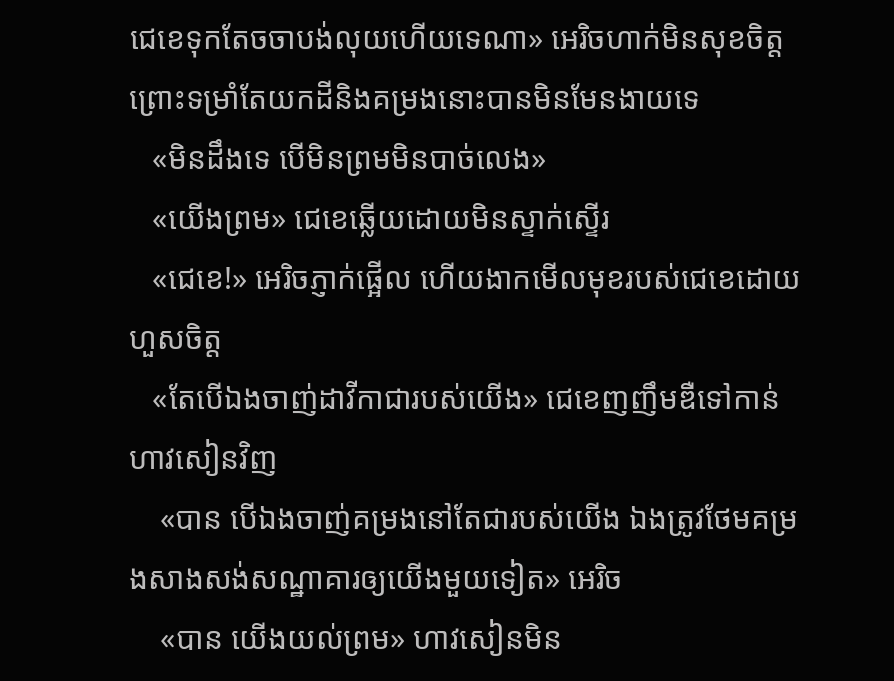ជេខេទុកតែចចាបង់លុយហើយទេណា» អេរិចហាក់មិនសុខចិត្តព្រោះទម្រាំតែយកដីនិងគម្រងនោះបានមិនមែនងាយទេ
   «មិនដឹងទេ បើមិនព្រមមិនបាច់លេង»
   «យើងព្រម» ជេខេឆ្លើយដោយមិនស្ទាក់ស្ទើរ
   «ជេខេ!» អេរិចភ្ញាក់ផ្អើល ហើយងាកមើលមុខរបស់ជេខេដោយហួសចិត្ត
   «តែបើឯងចាញ់ដាវីកាជារបស់យើង» ជេខេញញឹមឌឺទៅកាន់ហាវសៀនវិញ
    «បាន បើឯងចាញ់គម្រងនៅតែជារបស់យើង ឯងត្រូវថែមគម្រងសាងសង់សណ្ឋាគារឲ្យយើងមួយទៀត» អេរិច
    «បាន យើងយល់ព្រម» ហាវសៀនមិន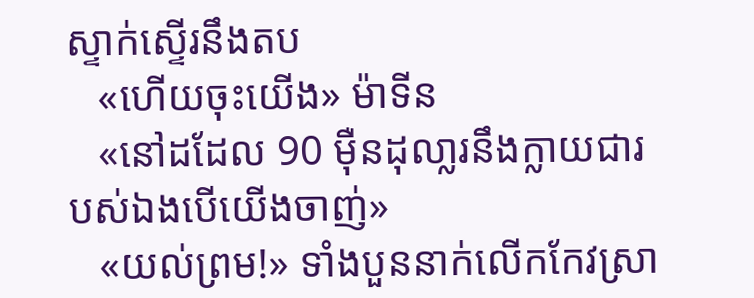ស្ទាក់ស្ទើរនឹងតប
   «ហើយចុះយើង» ម៉ាទីន
   «នៅដដែល 90 មុឺនដុលា្លរនឹងក្លាយជារបស់ឯងបើយើងចាញ់»
   «យល់ព្រម!» ទាំងបួននាក់លើកកែវស្រា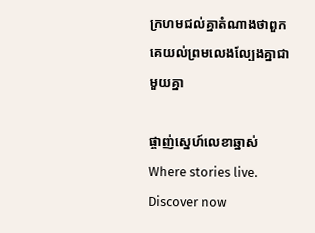ក្រហមជល់គ្នាតំណាងថាពួកគេយល់ព្រមលេងល្បែងគ្នាជាមួយគ្នា

ផ្ចាញ់ស្នេហ៍លេខាឆ្នាស់Where stories live. Discover now